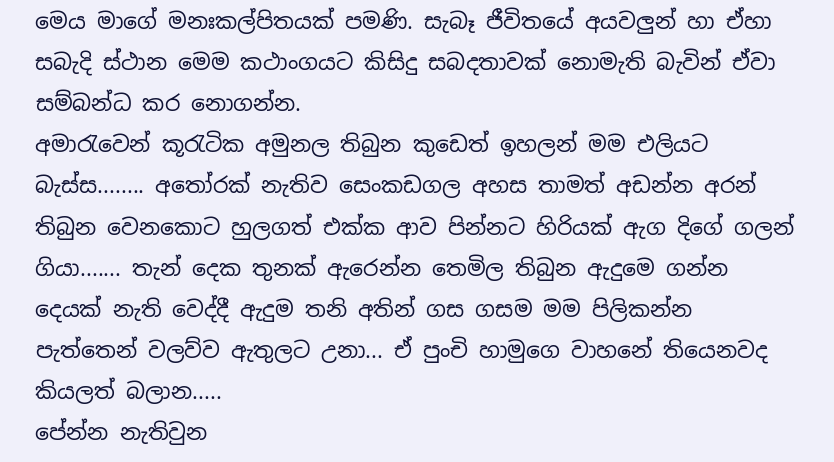මෙය මාගේ මනඃකල්පිතයක් පමණි. සැබෑ ජීවිතයේ අයවලුන් හා ඒහා සබැදි ස්ථාන මෙම කථාංගයට කිසිදු සබදතාවක් නොමැති බැවින් ඒවා සම්බන්ධ කර නොගන්න.
අමාරැවෙන් කූරැටික අමුනල තිබුන කුඩෙත් ඉහලන් මම එලියට බැස්ස........ අතෝරක් නැතිව සෙංකඩගල අහස තාමත් අඩන්න අරන් තිබුන වෙනකොට හුලගත් එක්ක ආව පින්නට හිරියක් ඇග දිගේ ගලන් ගියා....... තැන් දෙක තුනක් ඇරෙන්න තෙමිල තිබුන ඇදුමෙ ගන්න දෙයක් නැති වෙද්දී ඇදුම තනි අතින් ගස ගසම මම පිලිකන්න පැත්තෙන් වලව්ව ඇතුලට උනා... ඒ පුංචි හාමුගෙ වාහනේ තියෙනවද කියලත් බලාන.....
පේන්න නැතිවුන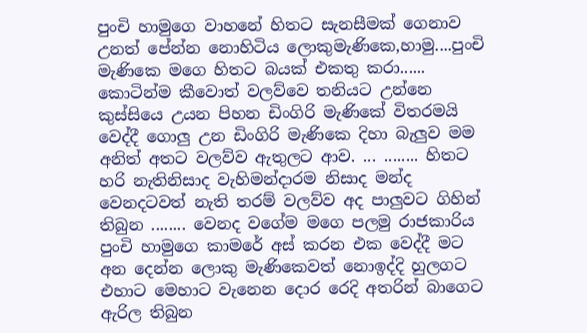පුංචි හාමුගෙ වාහනේ හිතට සැනසීමක් ගෙනාව උනත් පේන්න නොහිටිය ලොකුමැණිකෙ,හාමු....පුංචි මැණිකෙ මගෙ හිතට බයක් එකතු කරා...... කොටින්ම කීවොත් වලව්වෙ තනියට උන්නෙ කුස්සියෙ උයන පිහන ඩිංගිරි මැණිකේ විතරමයි වෙද්දී ගොලු උන ඩිංගිරි මැණිකෙ දිහා බැලුව මම අනිත් අතට වලව්ව ඇතුලට ආව. ... ........ හිතට හරි නැතිනිසාද වැහිමන්දාරම නිසාද මන්ද වෙනදටවත් නැති තරම් වලව්ව අද පාලුවට ගිහින් තිබුන ........ වෙනද වගේම මගෙ පලමු රාජකාරිය පුංචි හාමුගෙ කාමරේ අස් කරන එක වෙද්දී මට අන දෙන්න ලොකු මැණිකෙවත් නොඉද්දි හුලගට එහාට මෙහාට වැනෙන දොර රෙදි අතරින් බාගෙට ඇරිල තිබුන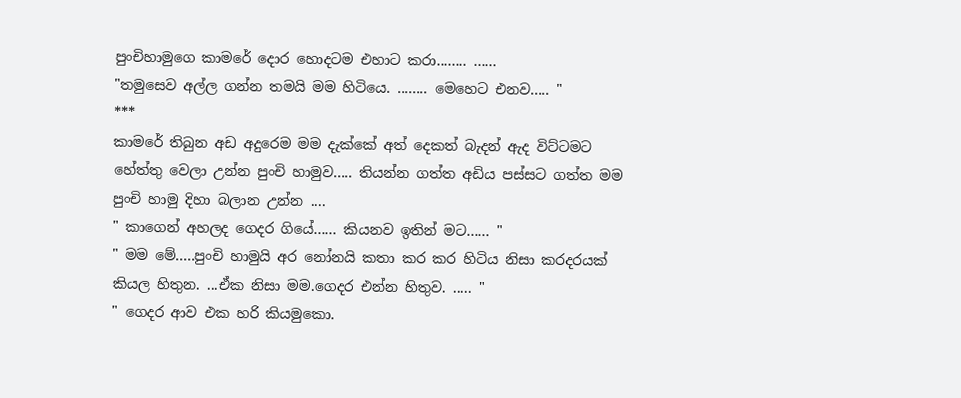පුංචිහාමුගෙ කාමරේ දොර හොදටම එහාට කරා........ ......
"තමුසෙව අල්ල ගන්න තමයි මම හිටියෙ. ........ මෙහෙට එනව..... "
***
කාමරේ තිබුන අඩ අදුරෙම මම දැක්කේ අත් දෙකත් බැදන් ඇද විට්ටමට හේත්තු වෙලා උන්න පුංචි හාමුව..... තියන්න ගත්ත අඩිය පස්සට ගත්ත මම පුංචි හාමු දිහා බලාන උන්න ....
" කාගෙන් අහලද ගෙදර ගියේ...... කියනව ඉතින් මට...... "
" මම මේ.....පුංචි හාමුයි අර නෝනයි කතා කර කර හිටිය නිසා කරදරයක් කියල හිතුන. ...ඒක නිසා මම.ගෙදර එන්න හිතුව. ..... "
" ගෙදර ආව එක හරි කියමුකො.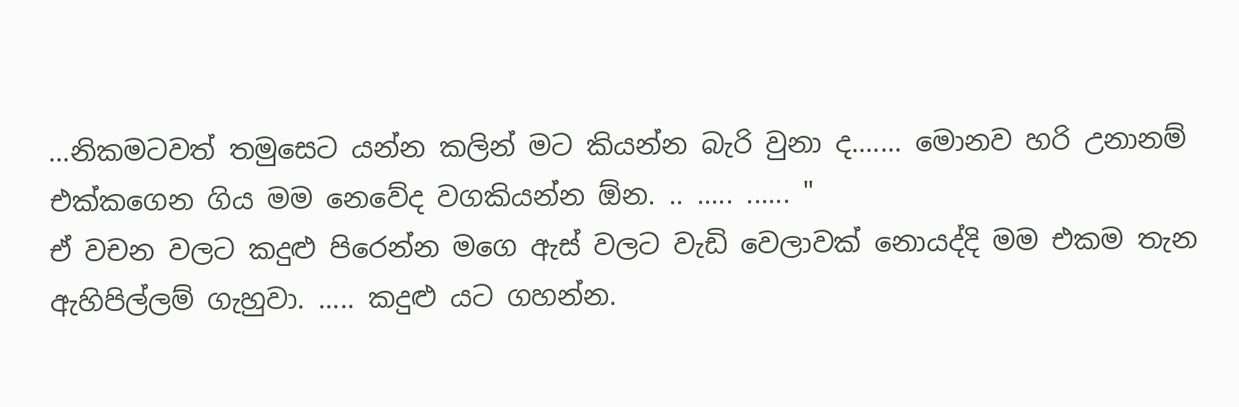...නිකමටවත් තමුසෙට යන්න කලින් මට කියන්න බැරි වුනා ද....... මොනව හරි උනානම් එක්කගෙන ගිය මම නෙවේද වගකියන්න ඕන. .. ..... ...... "
ඒ වචන වලට කදුළු පිරෙන්න මගෙ ඇස් වලට වැඩි වෙලාවක් නොයද්දි මම එකම තැන ඇහිපිල්ලම් ගැහුවා. ..... කදුළු යට ගහන්න.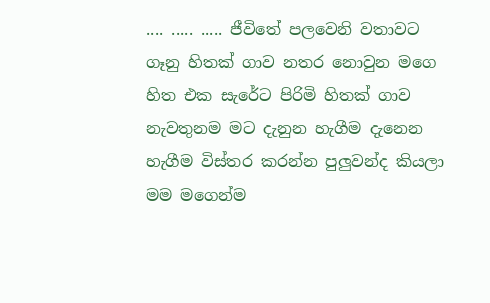.... ..... ..... ජීවිතේ පලවෙනි වතාවට ගෑනු හිතක් ගාව නතර නොවුන මගෙ හිත එක සැරේට පිරිමි හිතක් ගාව නැවතුනම මට දැනුන හැගීම දැනෙන හැගීම විස්තර කරන්න පුලුවන්ද කියලා මම මගෙන්ම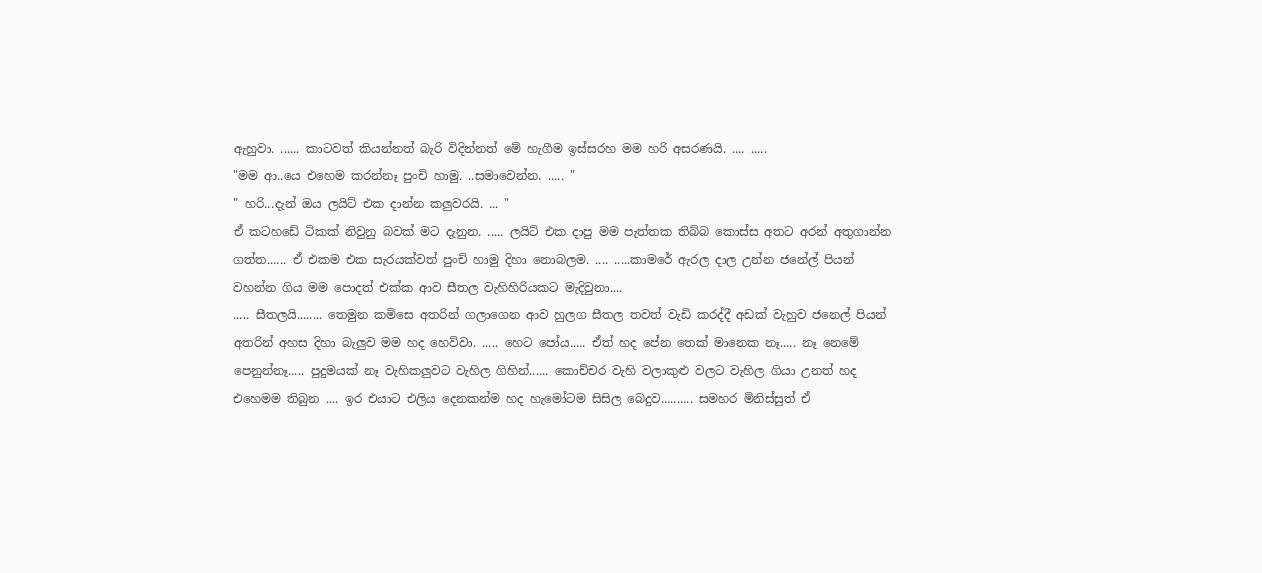ඇහුවා. ...... කාටවත් කියන්නත් බැරි විදින්නත් මේ හැගීම ඉස්සරහ මම හරි අසරණයි. .... .....
"මම ආ..යෙ එහෙම කරන්නෑ පුංචි හාමු. ..සමාවෙන්න. ..... "
" හරි...දැන් ඔය ලයිට් එක දාන්න කලුවරයි. ... "
ඒ කටහඩේ ටිකක් නිවුනු බවක් මට දැනුන. ..... ලයිට් එක දාපු මම පැත්තක තිබ්බ කොස්ස අතට අරන් අතුගාන්න ගත්ත...... ඒ එකම එක සැරයක්වත් පුංචි හාමු දිහා නොබලම. .... .....කාමරේ ඇරල දාල උන්න ජනේල් පියන් වහන්න ගිය මම පොදත් එක්ක ආව සීතල වැහිහිරියකට මැදිවුනා....
..... සීතලයි........ තෙමුන කමිසෙ අතරින් ගලාගෙන ආව හුලග සීතල තවත් වැඩි කරද්දී අඩක් වැහුව ජනෙල් පියන් අතරින් අහස දිහා බැලුව මම හද හෙව්වා. ..... හෙට පෝය..... ඒත් හද පේන තෙක් මානෙක නෑ..... නෑ නෙමේ පෙනුන්නෑ..... පුදුමයක් නෑ වැහිකලුවට වැහිල ගිහින්...... කොච්චර වැහි වලාකුළු වලට වැහිල ගියා උනත් හද එහෙමම තිබුන .... ඉර එයාට එලිය දෙනකන්ම හද හැමෝටම සිසිල බෙදුව.......... සමහර මිනිස්සුත් ඒ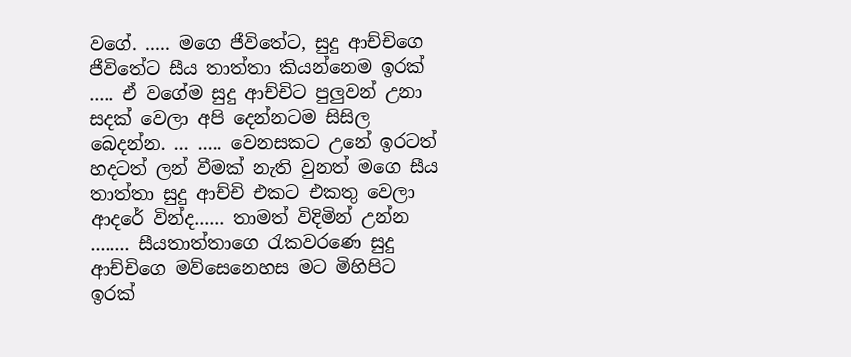වගේ. ..... මගෙ ජීවිතේට, සුදු ආච්චිගෙ ජීවිතේට සීය තාත්තා කියන්නෙම ඉරක් ..... ඒ වගේම සුදු ආච්චිට පුලුවන් උනා සදක් වෙලා අපි දෙන්නටම සිසිල බෙදන්න. ... ..... වෙනසකට උනේ ඉරටත් හදටත් ලන් වීමක් නැති වුනත් මගෙ සීය තාත්තා සුදු ආච්චි එකට එකතු වෙලා ආදරේ වින්ද...... තාමත් විදිමින් උන්න ........ සීයතාත්තාගෙ රැකවරණෙ සුදු ආච්චිගෙ මව්සෙනෙහස මට මිහිපිට ඉරක්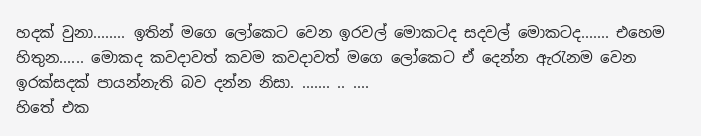හදක් වුනා........ ඉතින් මගෙ ලෝකෙට වෙන ඉරවල් මොකටද සදවල් මොකටද....... එහෙම හිතුන...... මොකද කවදාවත් කවම කවදාවත් මගෙ ලෝකෙට ඒ දෙන්න ඇරැනම වෙන ඉරක්සදක් පායන්නැති බව දන්න නිසා. ....... .. ....
හිතේ එක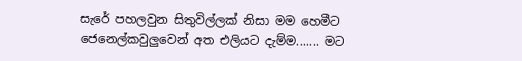සැරේ පහලවුන සිතුවිල්ලක් නිසා මම හෙමීට ජෙනෙල්කවුලුවෙන් අත එලියට දැම්ම....... මට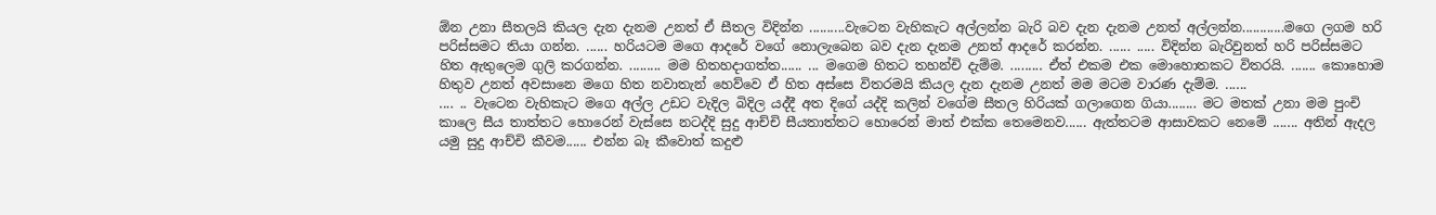ඕන උනා සීතලයි කියල දැන දැනම උනත් ඒ සීතල විදින්න ..........වැටෙන වැහිකැට අල්ලන්න බැරි බව දැන දැනම උනත් අල්ලන්න............මගෙ ලගම හරි පරිස්සමට තියා ගන්න. ...... හරියටම මගෙ ආදරේ වගේ නොලැබෙන බව දැන දැනම උනත් ආදරේ කරන්න. ...... ..... විදින්න බැරිවුනත් හරි පරිස්සමට හිත ඇතුලෙම ගුලි කරගන්න. ......... මම හිතහදාගත්ත...... ... මගෙම හිතට තහන්චි දැම්ම. ......... ඒත් එකම එක මොහොතකට විතරයි. ....... කොහොම හිතුව උනත් අවසානෙ මගෙ හිත නවාතැන් හෙව්වෙ ඒ හිත අස්සෙ විතරමයි කියල දැන දැනම උනත් මම මටම වාරණ දැම්ම. ......
.... .. වැටෙන වැහිකැට මගෙ අල්ල උඩට වැදිල බිදිල යද්දී අත දිගේ යද්දි කලින් වගේම සීතල හිරියක් ගලාගෙන ගියා........ මට මතක් උනා මම පුංචි කාලෙ සීය තාත්තට හොරෙන් වැස්සෙ නටද්දි සුදු ආච්චි සීයතාත්තට හොරෙන් මාත් එක්ක තෙමෙනව...... ඇත්තටම ආසාවකට නෙමේ ....... අතින් ඇදල යමු සුදු ආච්චි කීවම...... එන්න බෑ කීවොත් කදුළු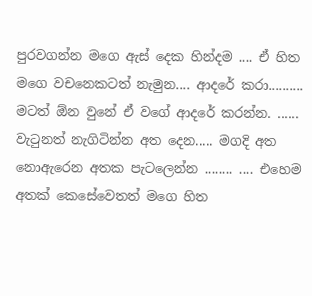පුරවගන්න මගෙ ඇස් දෙක හින්දම .... ඒ හිත මගෙ වචනෙකටත් නැමුන.... ආදරේ කරා.......... මටත් ඕන වුනේ ඒ වගේ ආදරේ කරන්න. ...... වැටුනත් නැගිටින්න අත දෙන..... මගදි අත නොඇරෙන අතක පැටලෙන්න ........ .... එහෙම අතක් කෙසේවෙතත් මගෙ හිත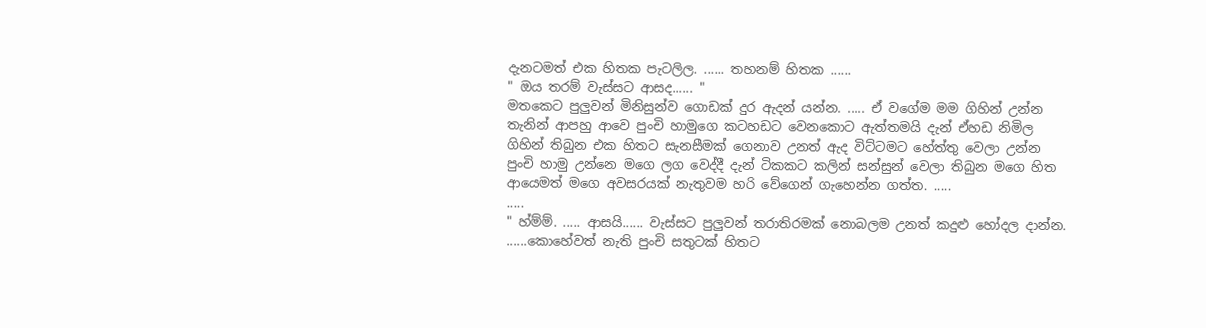දැනටමත් එක හිතක පැටලිල. ...... තහනම් හිතක ......
" ඔය තරම් වැස්සට ආසද...... "
මතකෙට පුලුවන් මිනිසුන්ව ගොඩක් දුර ඇදන් යන්න. ..... ඒ වගේම මම ගිහින් උන්න තැනින් ආපහු ආවෙ පුංචි හාමුගෙ කටහඩට වෙනකොට ඇත්තමයි දැන් ඒහඩ නිමිල ගිහින් තිබුන එක හිතට සැනසීමක් ගෙනාව උනත් ඇද විට්ටමට හේත්තු වෙලා උන්න පුංචි හාමු උන්නෙ මගෙ ලග වෙද්දී දැන් ටිකකට කලින් සන්සුන් වෙලා තිබුන මගෙ හිත ආයෙමත් මගෙ අවසරයක් නැතුවම හරි වේගෙන් ගැහෙන්න ගත්ත. .....
.....
" හ්ම්ම්. ..... ආසයි...... වැස්සට පුලුවන් තරාතිරමක් නොබලම උනත් කදුළු හෝදල දාන්න. ......කොහේවත් නැති පුංචි සතුටක් හිතට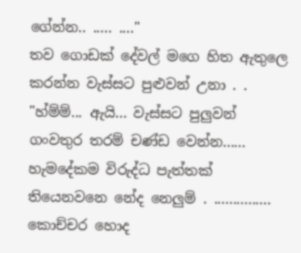ගේන්න.. ..... ...."
තව ගොඩක් දේවල් මගෙ හිත ඇතුලෙ කරන්න වැස්සට පුළුවන් උනා . .
"හ්ම්ම්... ඇයි... වැස්සට පුලුවන් ගංවතුර තරම් චණ්ඩ වෙන්න...... හැමදේකම විරුද්ධ පැත්තක් තියෙනවනෙ නේද නෙලුම් . ............... කොච්චර හොද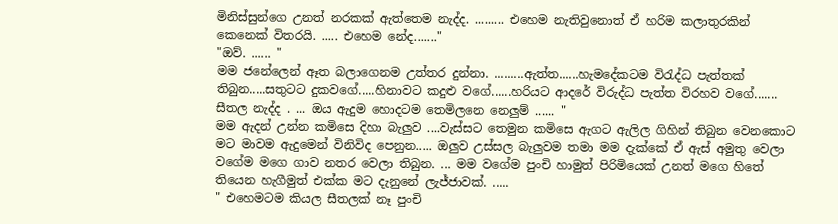මිනිස්සුන්ගෙ උනත් නරකක් ඇත්තෙම නැද්ද. ......... එහෙම නැතිවුනොත් ඒ හරිම කලාතුරකින් කෙනෙක් විතරයි. ..... එහෙම නේද......."
"ඔව්. ...... "
මම ජනේලෙන් ඈත බලාගෙනම උත්තර දුන්නා. .........ඇත්ත......හැමදේකටම විරැද්ධ පැත්තක් තිබුන.....සතුටට දුකවගේ.....හිනාවට කදුළු වගේ......හරියට ආදරේ විරුද්ධ පැත්ත විරහව වගේ.......
සීතල නැද්ද . ... ඔය ඇදුම හොදටම තෙමිලනෙ නෙලුම් ...... "
මම ඇදන් උන්න කමිසෙ දිහා බැලුව ....වැස්සට තෙමුන කමිසෙ ඇගට ඇලිල ගිහින් තිබුන වෙනකොට මට මාවම ඇදුමෙන් විනිවිද පෙනුන..... ඔලුව උස්සල බැලුවම තමා මම දැක්කේ ඒ ඇස් අමුතු වෙලා වගේම මගෙ ගාව නතර වෙලා තිබුන. ... මම වගේම පුංචි හාමුත් පිරිමියෙක් උනත් මගෙ හිතේ තියෙන හැගීමුත් එක්ක මට දැනුනේ ලැජ්ජාවක්. .....
" එහෙමටම කියල සීතලක් නෑ පුංචි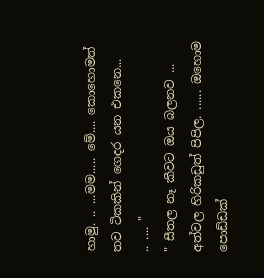හාමු. .. ...මම..... මේ.... කොහොමත් තව ටිකකින් ගෙදර යන එකනෙ...
.. .... "
" සීතල නෑ කීවට ඔය බලනව ... අත්වල හිරිකඩුත් පිපිල. ...... ඔහොම පොඩ්ඩක්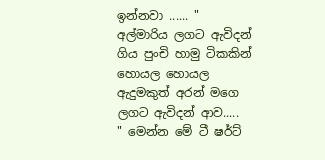ඉන්නවා ...... "
අල්මාරිය ලගට ඇවිදන් ගිය පුංචි හාමු ටිකකින් හොයල හොයල ඇදුමකුත් අරන් මගෙ ලගට ඇවිදන් ආව.....
" මෙන්න මේ ටී ෂර්ට්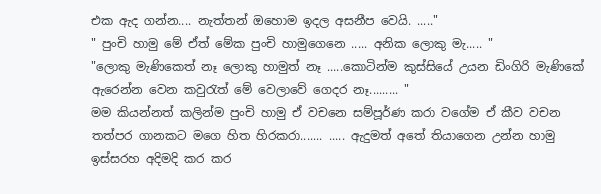එක ඇද ගන්න.... නැත්තන් ඔහොම ඉදල අසනීප වෙයි. ....."
" පුංචි හාමු මේ ඒත් මේක පුංචි හාමුගෙනෙ ..... අනික ලොකු මැ..... "
"ලොකු මැණිකෙත් නෑ ලොකු හාමුත් නෑ .....කොටින්ම කුස්සියේ උයන ඩිංගිරි මැණිකේ ඇරෙන්න වෙන කවුරැත් මේ වෙලාවේ ගෙදර නෑ......... "
මම කියන්නත් කලින්ම පුංචි හාමු ඒ වචනෙ සම්පූර්ණ කරා වගේම ඒ කීව වචන තත්පර ගානකට මගෙ හිත හිරකරා....... ..... ඇදුමත් අතේ තියාගෙන උන්න හාමු ඉස්සරහ අදිමදි කර කර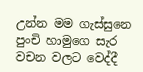උන්න මම ගැස්සුනෙ පුංචි හාමුගෙ සැර වචන වලට වෙද්දී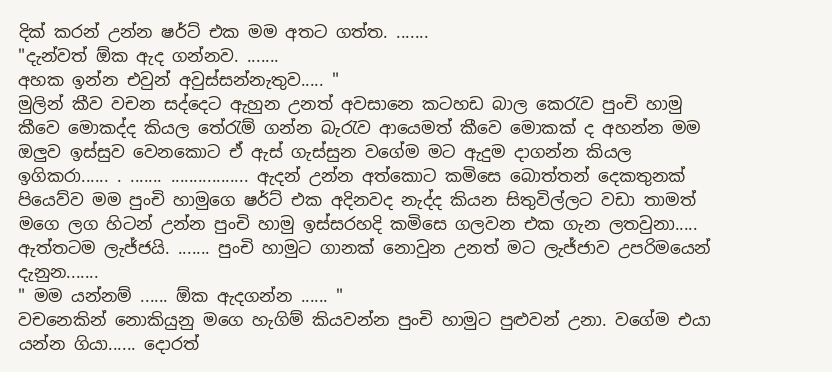දික් කරන් උන්න ෂර්ට් එක මම අතට ගත්ත. .......
"දැන්වත් ඕක ඇද ගන්නව. .......
අහක ඉන්න එවුන් අවුස්සන්නැතුව..... "
මුලින් කීව වචන සද්දෙට ඇහුන උනත් අවසානෙ කටහඩ බාල කෙරැව පුංචි හාමු කීවෙ මොකද්ද කියල තේරැම් ගන්න බැරැව ආයෙමත් කීවෙ මොකක් ද අහන්න මම ඔලුව ඉස්සුව වෙනකොට ඒ ඇස් ගැස්සුන වගේම මට ඇදුම දාගන්න කියල ඉගිකරා...... . ....... ................. ඇදන් උන්න අත්කොට කමිසෙ බොත්තන් දෙකතුනක් පියෙව්ව මම පුංචි හාමුගෙ ෂර්ට් එක අදිනවද නැද්ද කියන සිතුවිල්ලට වඩා තාමත් මගෙ ලග හිටන් උන්න පුංචි හාමු ඉස්සරහදි කමිසෙ ගලවන එක ගැන ලතවුනා..... ඇත්තටම ලැජ්ජයි. ....... පුංචි හාමුට ගානක් නොවුන උනත් මට ලැජ්ජාව උපරිමයෙන් දැනුන.......
" මම යන්නම් ...... ඕක ඇදගන්න ...... "
වචනෙකින් නොකියුනු මගෙ හැගිම් කියවන්න පුංචි හාමුට පුළුවන් උනා. වගේම එයා යන්න ගියා...... දොරත්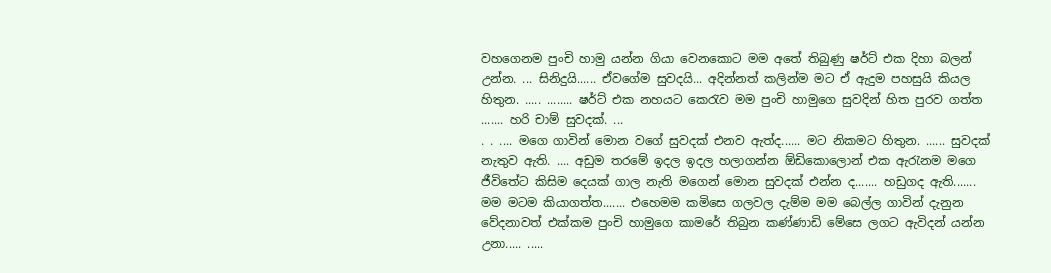වහගෙනම පුංචි හාමු යන්න ගියා වෙනකොට මම අතේ තිබුණු ෂර්ට් එක දිහා බලන් උන්න. ... සිනිදුයි...... ඒවගේම සුවදයි... අදින්නත් කලින්ම මට ඒ ඇදුම පහසුයි කියල හිතුන. ..... ........ ෂර්ට් එක නහයට කෙරැව මම පුංචි හාමුගෙ සුවදින් හිත පුරව ගත්ත ....... හරි චාම් සුවදක්. ...
. . .... මගෙ ගාවින් මොන වගේ සුවදක් එනව ඇත්ද...... මට නිකමට හිතුන. ...... සුවදක් නැතුව ඇති. .... අඩුම තරමේ ඉදල ඉදල හලාගන්න ඕඩිකොලොන් එක ඇරැනම මගෙ ජීවිතේට කිසිම දෙයක් ගාල නැති මගෙන් මොන සුවදක් එන්න ද....... හඩුගද ඇති....... මම මටම කියාගත්ත....... එහෙමම කමිසෙ ගලවල දැම්ම මම බෙල්ල ගාවින් දැනුන වේදනාවත් එක්කම පුංචි හාමුගෙ කාමරේ තිබුන කණ්ණාඩි මේසෙ ලගට ඇවිදන් යන්න උනා..... .....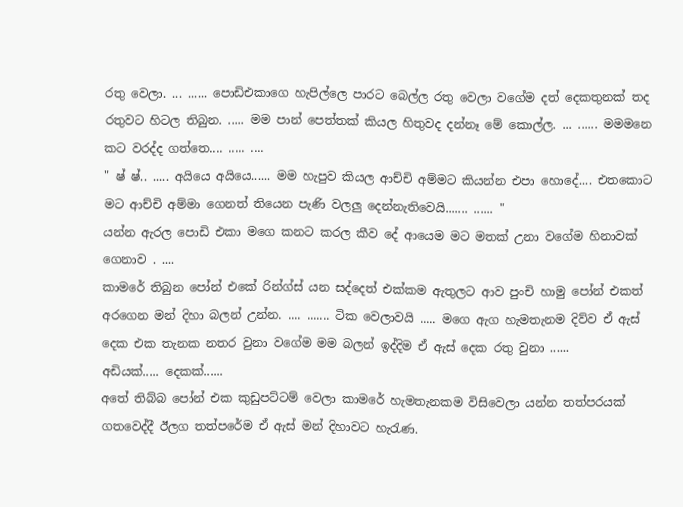රතු වෙලා. ... ...... පොඩිඑකාගෙ හැපිල්ලෙ පාරට බෙල්ල රතු වෙලා වගේම දත් දෙකතුනක් තද රතුවට හිටල තිබුන. ..... මම පාන් පෙත්තක් කියල හිතුවද දන්නෑ මේ කොල්ල. ... ...... මමමනෙ කට වරද්ද ගත්තෙ.... ..... ....
" ෂ් ෂ්.. ..... අයියෙ අයියෙ...... මම හැපුව කියල ආච්චි අම්මට කියන්න එපා හොදේ.... එතකොට මට ආච්චි අම්මා ගෙනත් තියෙන පැණි වලලු දෙන්නැතිවෙයි....... ...... "
යන්න ඇරල පොඩි එකා මගෙ කනට කරල කීව දේ ආයෙම මට මතක් උනා වගේම හිනාවක් ගෙනාව . ....
කාමරේ තිබුන පෝන් එකේ රින්ග්ස් යන සද්දෙත් එක්කම ඇතුලට ආව පුංචි හාමු පෝන් එකත් අරගෙන මන් දිහා බලන් උන්න. .... ....... ටික වෙලාවයි ..... මගෙ ඇග හැමතැනම දිව්ව ඒ ඇස් දෙක එක තැනක නතර වුනා වගේම මම බලන් ඉද්දිම ඒ ඇස් දෙක රතු වුනා ......
අඩියක්..... දෙකක්......
අතේ තිබ්බ පෝන් එක කුඩුපට්ටම් වෙලා කාමරේ හැමතැනකම විසිවෙලා යන්න තත්පරයක් ගතවෙද්දී ඊලග තත්පරේම ඒ ඇස් මන් දිහාවට හැරැණ.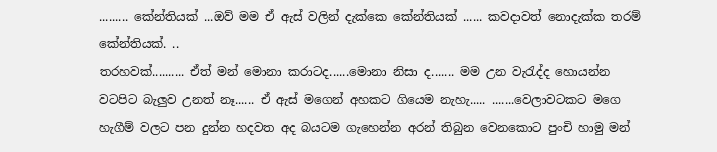......... කේන්තියක් ...ඔව් මම ඒ ඇස් වලින් දැක්කෙ කේන්තියක් ...... කවදාවත් නොදැක්ක තරම් කේන්තියක්. ..
තරහවක්.......... ඒත් මන් මොනා කරාටද......මොනා නිසා ද....... මම උන වැරැද්ද හොයන්න වටපිට බැලුව උනත් නෑ...... ඒ ඇස් මගෙන් අහකට ගියෙම නැහැ..... .......වෙලාවටකට මගෙ හැගීම් වලට පන දුන්න හදවත අද බයටම ගැහෙන්න අරන් තිබුන වෙනකොට පුංචි හාමු මන්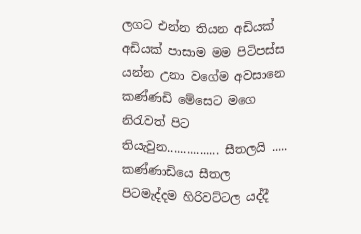ලගට එන්න තියන අඩියක් අඩියක් පාසාම මම පිටිපස්ස යන්න උනා වගේම අවසානෙ කණ්ණඩි මේසෙට මගෙ නිරැවත් පිට තියැවුන................ සීතලයි ..... කණ්ණාඩියෙ සීතල පිටමැද්දම හිරිවට්ටල යද්දී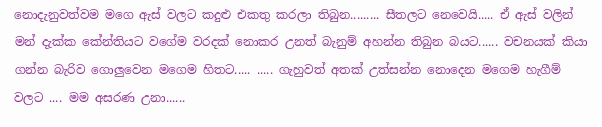නොදැනුවත්වම මගෙ ඇස් වලට කදුළු එකතු කරලා තිබුන......... සීතලට නෙවෙයි..... ඒ ඇස් වලින් මන් දැක්ක කේන්තියට වගේම වරදක් නොකර උනත් බැනුම් අහන්න තිබුන බයට...... වචනයක් කියා ගන්න බැරිව ගොලුවෙන මගෙම හිතට..... ..... ගැහුවත් අතක් උත්සන්න නොදෙන මගෙම හැගීම් වලට .... මම අසරණ උනා......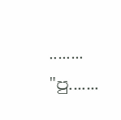........
"පු.......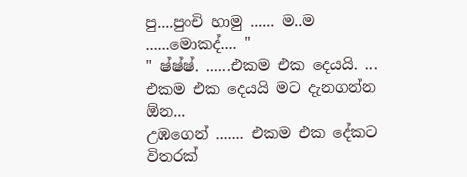පු....පුංචි හාමු ...... ම..ම ......මොකද්.... "
" ෂ්ෂ්ෂ්. ......එකම එක දෙයයි. ... එකම එක දෙයයි මට දැනගන්න ඕන...
උඹගෙන් ....... එකම එක දේකට විතරක්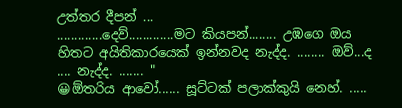උත්තර දීපන් ...
.............දෙව්.............මට කියපන්........ උඹගෙ ඔය හිතට අයිතිකාරයෙක් ඉන්නවද නැද්ද. ........ ඔව්...ද .... නැද්ද. ....... "
😀ඕතරිය ආවෝ...... සූට්ටක් පලාක්කුයි නෙහ්. .....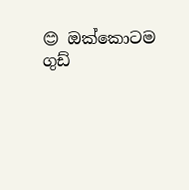😊 ඔක්කොටම ගුඩ්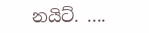නයිට්. ....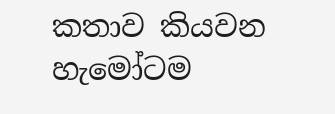කතාව කියවන හැමෝටම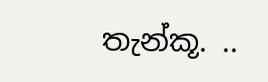තැන්කූ. ..